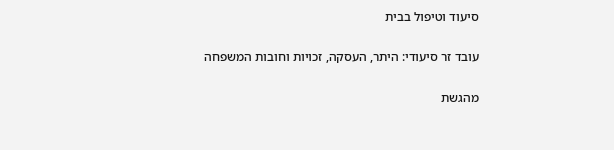סיעוד וטיפול בבית

עובד זר סיעודי: היתר, העסקה, זכויות וחובות המשפחה

מהגשת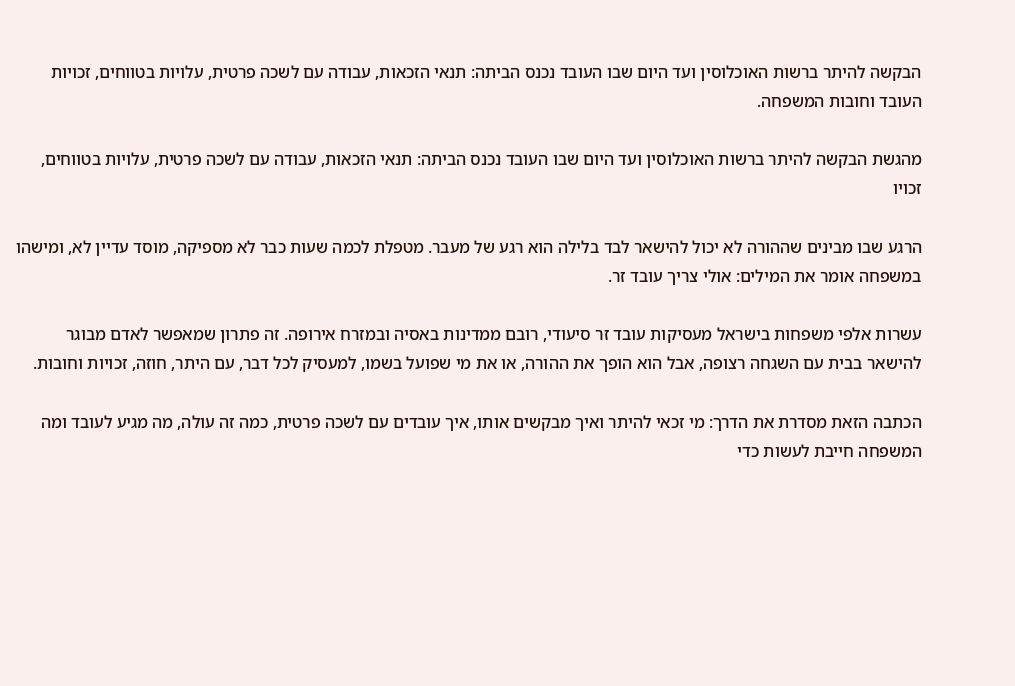הבקשה להיתר ברשות האוכלוסין ועד היום שבו העובד נכנס הביתה: תנאי הזכאות, עבודה עם לשכה פרטית, עלויות בטווחים, זכויות העובד וחובות המשפחה.

מהגשת הבקשה להיתר ברשות האוכלוסין ועד היום שבו העובד נכנס הביתה: תנאי הזכאות, עבודה עם לשכה פרטית, עלויות בטווחים, זכויו

הרגע שבו מבינים שההורה לא יכול להישאר לבד בלילה הוא רגע של מעבר. מטפלת לכמה שעות כבר לא מספיקה, מוסד עדיין לא, ומישהו במשפחה אומר את המילים: אולי צריך עובד זר.

עשרות אלפי משפחות בישראל מעסיקות עובד זר סיעודי, רובם ממדינות באסיה ובמזרח אירופה. זה פתרון שמאפשר לאדם מבוגר להישאר בבית עם השגחה רצופה, אבל הוא הופך את ההורה, או את מי שפועל בשמו, למעסיק לכל דבר, עם היתר, חוזה, זכויות וחובות.

הכתבה הזאת מסדרת את הדרך: מי זכאי להיתר ואיך מבקשים אותו, איך עובדים עם לשכה פרטית, כמה זה עולה, מה מגיע לעובד ומה המשפחה חייבת לעשות כדי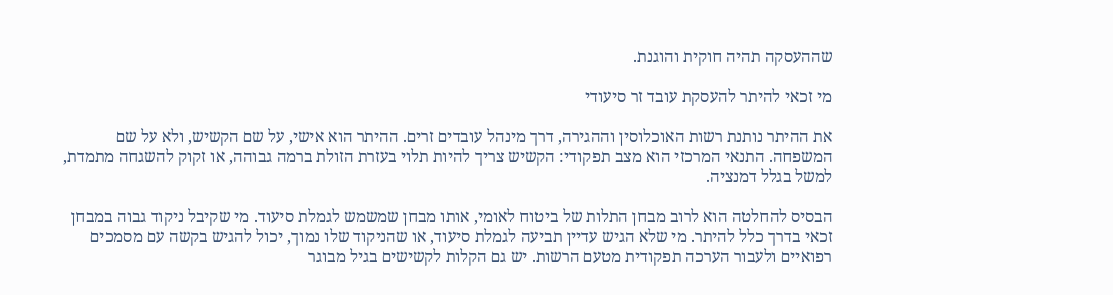שההעסקה תהיה חוקית והוגנת.

מי זכאי להיתר להעסקת עובד זר סיעודי

את ההיתר נותנת רשות האוכלוסין וההגירה, דרך מינהל עובדים זרים. ההיתר הוא אישי, על שם הקשיש, ולא על שם המשפחה. התנאי המרכזי הוא מצב תפקודי: הקשיש צריך להיות תלוי בעזרת הזולת ברמה גבוהה, או זקוק להשגחה מתמדת, למשל בגלל דמנציה.

הבסיס להחלטה הוא לרוב מבחן התלות של ביטוח לאומי, אותו מבחן שמשמש לגמלת סיעוד. מי שקיבל ניקוד גבוה במבחן זכאי בדרך כלל להיתר. מי שלא הגיש עדיין תביעה לגמלת סיעוד, או שהניקוד שלו נמוך, יכול להגיש בקשה עם מסמכים רפואיים ולעבור הערכה תפקודית מטעם הרשות. יש גם הקלות לקשישים בגיל מבוגר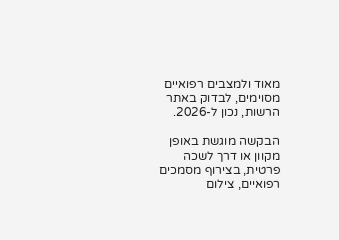מאוד ולמצבים רפואיים מסוימים, לבדוק באתר הרשות, נכון ל-2026.

הבקשה מוגשת באופן מקוון או דרך לשכה פרטית, בצירוף מסמכים רפואיים, צילום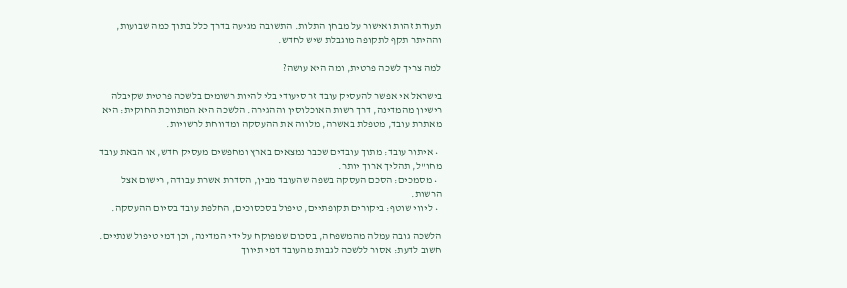תעודת זהות ואישור על מבחן התלות. התשובה מגיעה בדרך כלל בתוך כמה שבועות, וההיתר תקף לתקופה מוגבלת שיש לחדש.

למה צריך לשכה פרטית, ומה היא עושה?

בישראל אי אפשר להעסיק עובד זר סיעודי בלי להיות רשומים בלשכה פרטית שקיבלה רישיון מהמדינה, דרך רשות האוכלוסין וההגירה. הלשכה היא המתווכת החוקית: היא מאתרת עובד, מטפלת באשרה, מלווה את ההעסקה ומדווחת לרשויות.

  • איתור עובד: מתוך עובדים שכבר נמצאים בארץ ומחפשים מעסיק חדש, או הבאת עובד מחו"ל, תהליך ארוך יותר.
  • מסמכים: הסכם העסקה בשפה שהעובד מבין, הסדרת אשרת עבודה, רישום אצל הרשות.
  • ליווי שוטף: ביקורים תקופתיים, טיפול בסכסוכים, החלפת עובד בסיום ההעסקה.

הלשכה גובה עמלה מהמשפחה, בסכום שמפוקח על ידי המדינה, וכן דמי טיפול שנתיים. חשוב לדעת: אסור ללשכה לגבות מהעובד דמי תיווך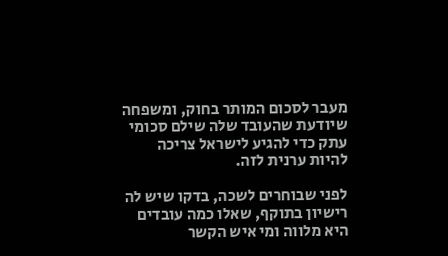מעבר לסכום המותר בחוק, ומשפחה שיודעת שהעובד שלה שילם סכומי עתק כדי להגיע לישראל צריכה להיות ערנית לזה.

לפני שבוחרים לשכה, בדקו שיש לה רישיון בתוקף, שאלו כמה עובדים היא מלווה ומי איש הקשר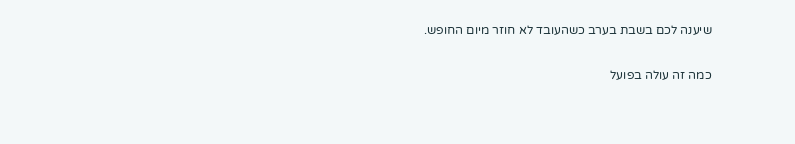שיענה לכם בשבת בערב כשהעובד לא חוזר מיום החופש.

כמה זה עולה בפועל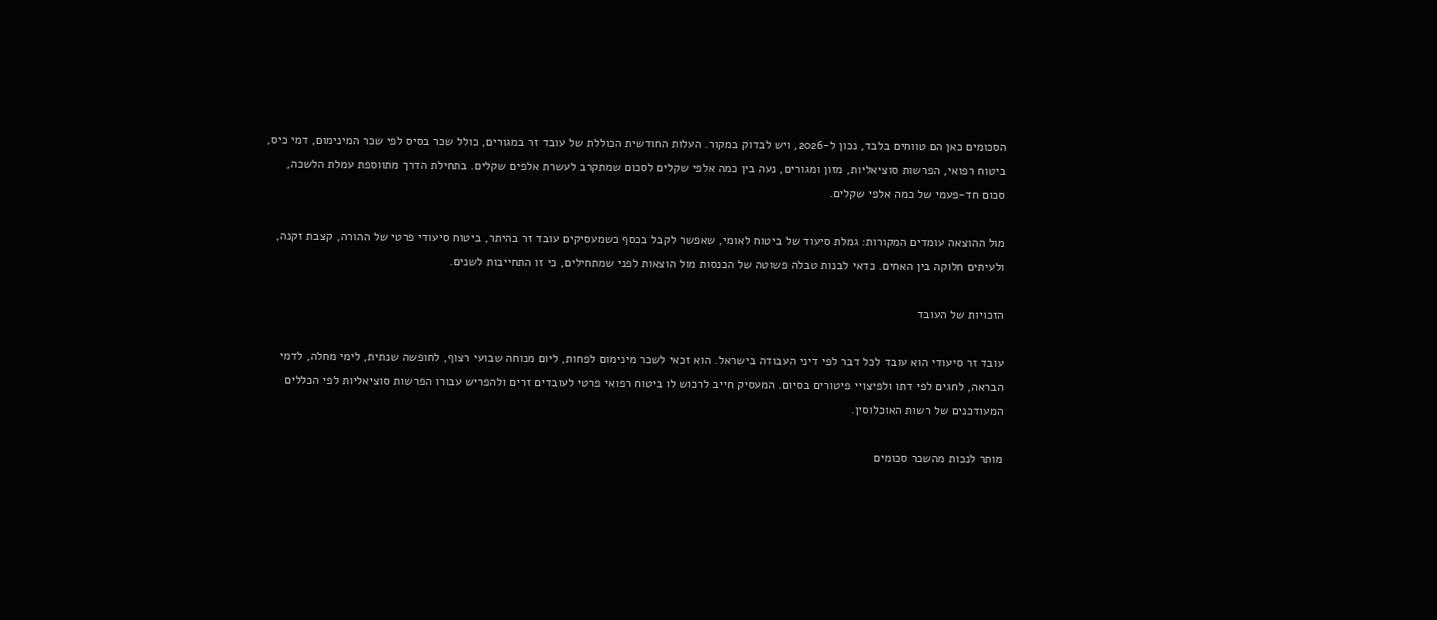הסכומים כאן הם טווחים בלבד, נכון ל-2026, ויש לבדוק במקור. העלות החודשית הכוללת של עובד זר במגורים, כולל שכר בסיס לפי שכר המינימום, דמי כיס, ביטוח רפואי, הפרשות סוציאליות, מזון ומגורים, נעה בין כמה אלפי שקלים לסכום שמתקרב לעשרת אלפים שקלים. בתחילת הדרך מתווספת עמלת הלשכה, סכום חד-פעמי של כמה אלפי שקלים.

מול ההוצאה עומדים המקורות: גמלת סיעוד של ביטוח לאומי, שאפשר לקבל בכסף כשמעסיקים עובד זר בהיתר, ביטוח סיעודי פרטי של ההורה, קצבת זקנה, ולעיתים חלוקה בין האחים. כדאי לבנות טבלה פשוטה של הכנסות מול הוצאות לפני שמתחילים, כי זו התחייבות לשנים.

הזכויות של העובד

עובד זר סיעודי הוא עובד לכל דבר לפי דיני העבודה בישראל. הוא זכאי לשכר מינימום לפחות, ליום מנוחה שבועי רצוף, לחופשה שנתית, לימי מחלה, לדמי הבראה, לחגים לפי דתו ולפיצויי פיטורים בסיום. המעסיק חייב לרכוש לו ביטוח רפואי פרטי לעובדים זרים ולהפריש עבורו הפרשות סוציאליות לפי הכללים המעודכנים של רשות האוכלוסין.

מותר לנכות מהשכר סכומים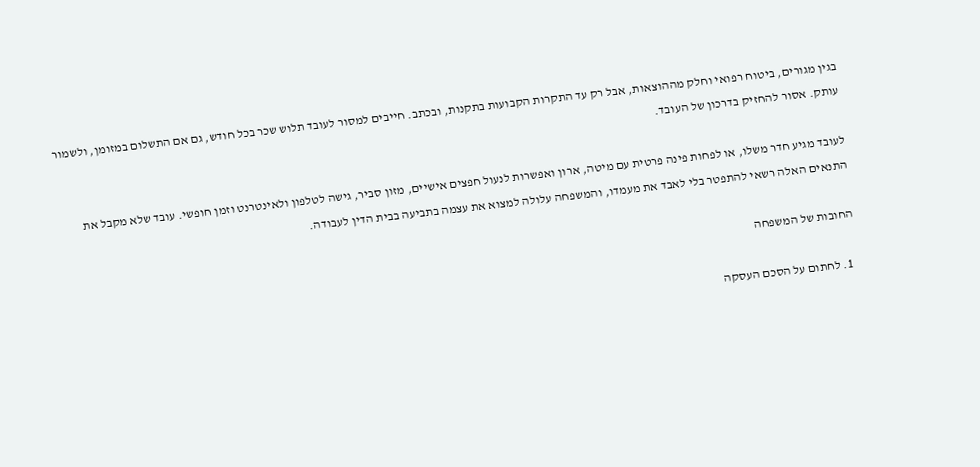בגין מגורים, ביטוח רפואי וחלק מההוצאות, אבל רק עד התקרות הקבועות בתקנות, ובכתב. חייבים למסור לעובד תלוש שכר בכל חודש, גם אם התשלום במזומן, ולשמור עותק. אסור להחזיק בדרכון של העובד.

לעובד מגיע חדר משלו, או לפחות פינה פרטית עם מיטה, ארון ואפשרות לנעול חפצים אישיים, מזון סביר, גישה לטלפון ולאינטרנט וזמן חופשי. עובד שלא מקבל את התנאים האלה רשאי להתפטר בלי לאבד את מעמדו, והמשפחה עלולה למצוא את עצמה בתביעה בבית הדין לעבודה.

החובות של המשפחה

  1. לחתום על הסכם העסקה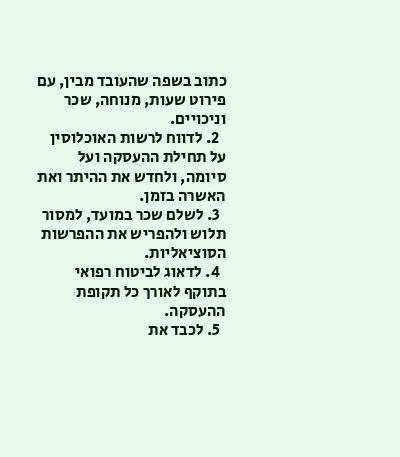כתוב בשפה שהעובד מבין, עם פירוט שעות, מנוחה, שכר וניכויים.
  2. לדווח לרשות האוכלוסין על תחילת ההעסקה ועל סיומה, ולחדש את ההיתר ואת האשרה בזמן.
  3. לשלם שכר במועד, למסור תלוש ולהפריש את ההפרשות הסוציאליות.
  4. לדאוג לביטוח רפואי בתוקף לאורך כל תקופת ההעסקה.
  5. לכבד את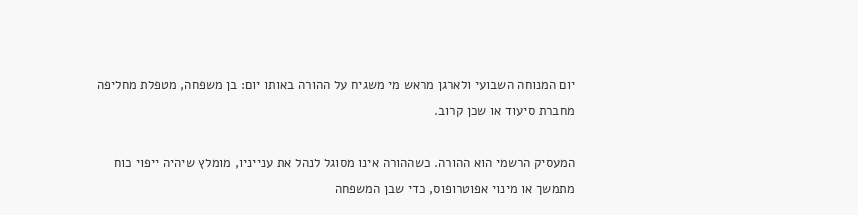יום המנוחה השבועי ולארגן מראש מי משגיח על ההורה באותו יום: בן משפחה, מטפלת מחליפה מחברת סיעוד או שכן קרוב.

המעסיק הרשמי הוא ההורה. כשההורה אינו מסוגל לנהל את ענייניו, מומלץ שיהיה ייפוי כוח מתמשך או מינוי אפוטרופוס, כדי שבן המשפחה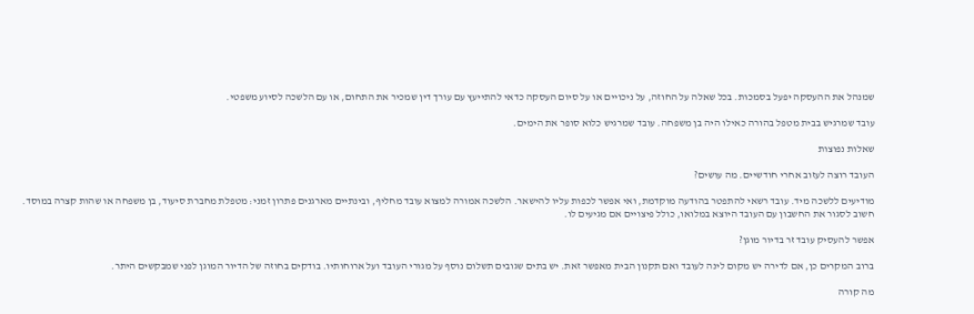שמנהל את ההעסקה יפעל בסמכות. בכל שאלה על החוזה, על ניכויים או על סיום העסקה כדאי להתייעץ עם עורך דין שמכיר את התחום, או עם הלשכה לסיוע משפטי.

עובד שמרגיש בבית מטפל בהורה כאילו היה בן משפחה. עובד שמרגיש כלוא סופר את הימים.

שאלות נפוצות

העובד רוצה לעזוב אחרי חודשיים. מה עושים?

מודיעים ללשכה מיד. עובד רשאי להתפטר בהודעה מוקדמת, ואי אפשר לכפות עליו להישאר. הלשכה אמורה למצוא עובד מחליף, ובינתיים מארגנים פתרון זמני: מטפלת מחברת סיעוד, בן משפחה או שהות קצרה במוסד. חשוב לסגור את החשבון עם העובד היוצא במלואו, כולל פיצויים אם מגיעים לו.

אפשר להעסיק עובד זר בדיור מוגן?

ברוב המקרים כן, אם לדירה יש מקום לינה לעובד ואם תקנון הבית מאפשר זאת. יש בתים שגובים תשלום נוסף על מגורי העובד ועל ארוחותיו. בודקים בחוזה של הדיור המוגן לפני שמבקשים היתר.

מה קורה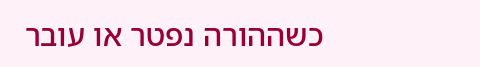כשההורה נפטר או עובר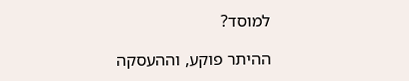למוסד?

ההיתר פוקע, וההעסקה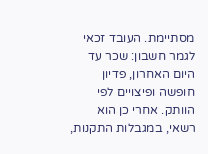מסתיימת. העובד זכאי לגמר חשבון: שכר עד היום האחרון, פדיון חופשה ופיצויים לפי הוותק. אחרי כן הוא רשאי, במגבלות התקנות,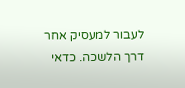לעבור למעסיק אחר דרך הלשכה. כדאי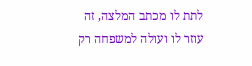לתת לו מכתב המלצה, זה עוזר לו ועולה למשפחה רק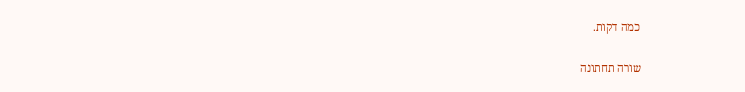כמה דקות.

שורה תחתונה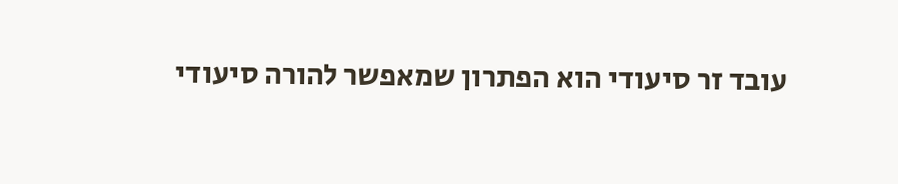עובד זר סיעודי הוא הפתרון שמאפשר להורה סיעודי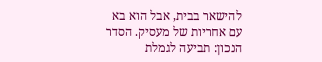להישאר בבית, אבל הוא בא עם אחריות של מעסיק. הסדר הנכון: תביעה לגמלת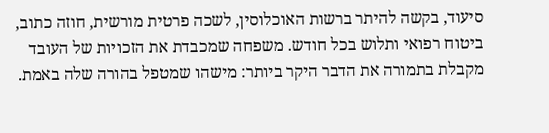סיעוד, בקשה להיתר ברשות האוכלוסין, לשכה פרטית מורשית, חוזה כתוב, ביטוח רפואי ותלוש בכל חודש. משפחה שמכבדת את הזכויות של העובד מקבלת בתמורה את הדבר היקר ביותר: מישהו שמטפל בהורה שלה באמת.